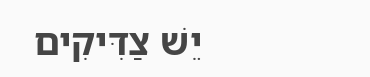יֵשׁ צַדִּיקִים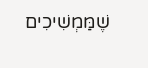שֶׁמַּמְשִׁיכִים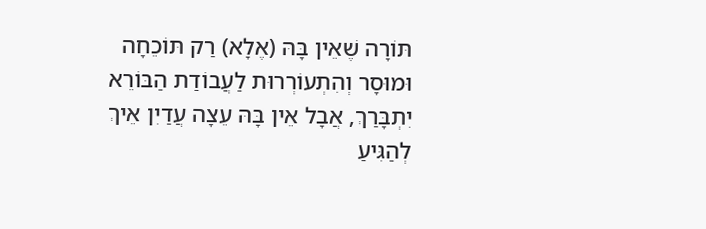תּוֹרָה שֶׁאֵין בָּהּ (אֶלָא) רַק תּוֹכֵחָה וּמוּסָר וְהִתְעוֹרְרוּת לַעֲבוֹדַת הַבּוֹרֵא יִתְבָּרַךְ, אֲבָל אֵין בָּהּ עֵצָה עֲדַיִן אֵיךְ לְהַגִּיעַ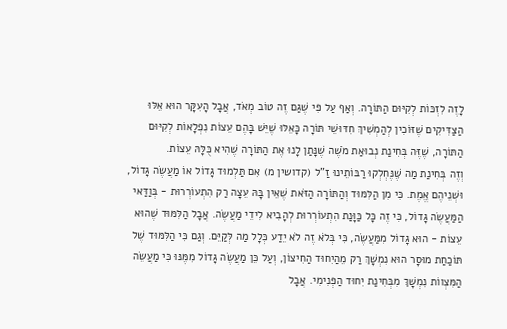לָזֶה לִזְכּוֹת לְקִיּוּם הַתּוֹרָה. וְאַף עַל פִּי שֶׁגַּם זֶה טוֹב מְאֹד, אֲבָל הָעִקָּר הוּא אֵלּוּ הַצַּדִּיקִים שֶׁזּוֹכִין לְהַמְשִׁיךְ חִדּוּשֵׁי תּוֹרָה כָּאֵלּוּ שֶׁיֵּשׁ בָּהֶם עֵצוֹת נִפְלָאוֹת לְקִיּוּם הַתּוֹרָה, שֶׁזֶּה בְּחִינַת נְבוּאַת מֹשֶׁה שֶׁנָּתַן לָנוּ אֶת הַתּוֹרָה שֶׁהִיא כֻּלָּהּ עֵצוֹת.
וְזֶה בְּחִינַת מַה שֶּׁנֶּחְלְקוּ רַבּוֹתֵינוּ זַ"ל (קדושין מ) אִם תַּלְמוּד גָּדוֹל אוֹ מַעֲשֶׂה גָּדוֹל, וּשְׁנֵיהֶם אֱמֶת. כִּי מִן הַלִּמּוּד וְהַתּוֹרָה הַזֹּאת שֶׁאֵין בָּהּ עֵצָה רַק הִתְעוֹרְרוּת - בְּוַדַּאי הַמַּעֲשֶׂה גָּדוֹל, כִּי זֶה כָּל כַּוָּנַת הִתְעוֹרְרוּת לְהָבִיא לִידֵי מַעֲשֶׂה. אֲבָל הַלִּמּוּד שֶׁהוּא עֵצוֹת - הוּא גָּדוֹל מִמַּעֲשֶׂה, כִּי בְּלֹא זֶה לֹא יֵדַע כְּלָל מַה לְּקַיֵּם. וְגַם כִּי הַלִּמּוּד שֶׁל תּוֹכַחַת מוּסָר הוּא נִמְשָׁךְ רַק מֵהַיִחוּד הַחִיצוֹן, וְעַל כֵּן מַעֲשֶׂה גָּדוֹל מִמֶּנּוּ כִּי מַעֲשֵׂה הַמִּצְווֹת נִמְשָׁךְ מִבְּחִינַת יִחוּד הַפְּנִימִי. אֲבָל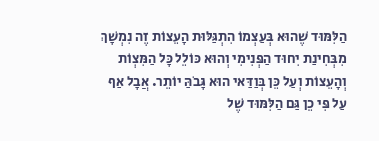הַלִּמּוּד שֶׁהוּא בְּעַצְמוֹ הִתְגַּלּוּת הָעֵצוֹת זֶה נִמְשָׁךְ מִבְּחִינַת יִחוּד הַפְּנִימִי וְהוּא כּוֹלֵל כָּל הַמִּצְוֹת וְהָעֵצוֹת וְעַל כֵּן בְּוַדַּאי הוּא גָּבֹהַּ יוֹתֵר. אֲבָל אַף עַל פִּי כֵן גַּם הַלִּמּוּד שֶׁל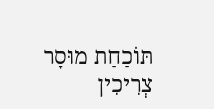תּוֹכַחַת מוּסָר צְרִיכִין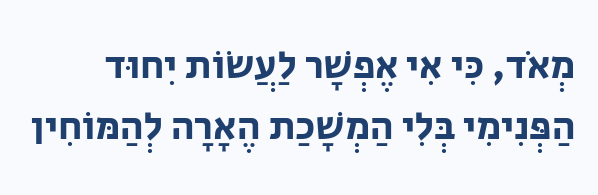מְאֹד, כִּי אִי אֶפְשָׁר לַעֲשׂוֹת יִחוּד הַפְּנִימִי בְּלִי הַמְשָׁכַת הֶאָרָה לְהַמּוֹחִין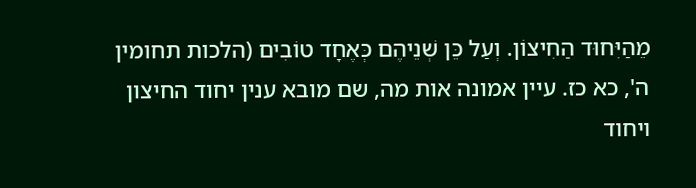מֵהַיִּחוּד הַחִיצוֹן. וְעַל כֵּן שְׁנֵיהֶם כְּאֶחָד טוֹבִים (הלכות תחומין ה', כא כז. עיין אמונה אות מה, שם מובא ענין יחוד החיצון ויחוד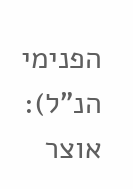הפנימי הנ"ל): אוצר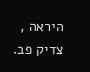היראה , צדיק פב.